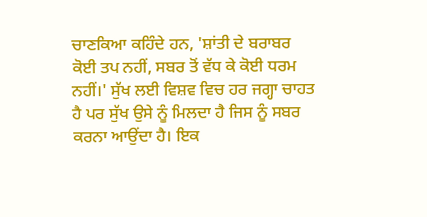ਚਾਣਕਿਆ ਕਹਿੰਦੇ ਹਨ, 'ਸ਼ਾਂਤੀ ਦੇ ਬਰਾਬਰ ਕੋਈ ਤਪ ਨਹੀਂ, ਸਬਰ ਤੋਂ ਵੱਧ ਕੇ ਕੋਈ ਧਰਮ ਨਹੀਂ।' ਸੁੱਖ ਲਈ ਵਿਸ਼ਵ ਵਿਚ ਹਰ ਜਗ੍ਹਾ ਚਾਹਤ ਹੈ ਪਰ ਸੁੱਖ ਉਸੇ ਨੂੰ ਮਿਲਦਾ ਹੈ ਜਿਸ ਨੂੰ ਸਬਰ ਕਰਨਾ ਆਉਂਦਾ ਹੈ। ਇਕ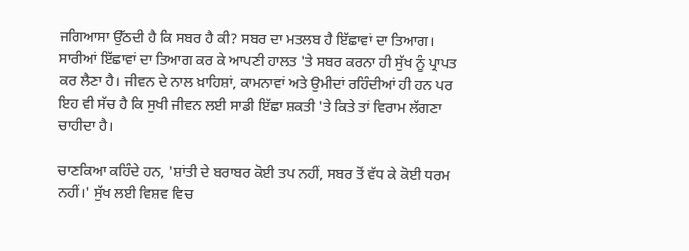ਜਗਿਆਸਾ ਉੱਠਦੀ ਹੈ ਕਿ ਸਬਰ ਹੈ ਕੀ? ਸਬਰ ਦਾ ਮਤਲਬ ਹੈ ਇੱਛਾਵਾਂ ਦਾ ਤਿਆਗ। ਸਾਰੀਆਂ ਇੱਛਾਵਾਂ ਦਾ ਤਿਆਗ ਕਰ ਕੇ ਆਪਣੀ ਹਾਲਤ 'ਤੇ ਸਬਰ ਕਰਨਾ ਹੀ ਸੁੱਖ ਨੂੰ ਪ੍ਰਾਪਤ ਕਰ ਲੈਣਾ ਹੈ। ਜੀਵਨ ਦੇ ਨਾਲ ਖ਼ਾਹਿਸ਼ਾਂ, ਕਾਮਨਾਵਾਂ ਅਤੇ ਉਮੀਦਾਂ ਰਹਿੰਦੀਆਂ ਹੀ ਹਨ ਪਰ ਇਹ ਵੀ ਸੱਚ ਹੈ ਕਿ ਸੁਖੀ ਜੀਵਨ ਲਈ ਸਾਡੀ ਇੱਛਾ ਸ਼ਕਤੀ 'ਤੇ ਕਿਤੇ ਤਾਂ ਵਿਰਾਮ ਲੱਗਣਾ ਚਾਹੀਦਾ ਹੈ।

ਚਾਣਕਿਆ ਕਹਿੰਦੇ ਹਨ, 'ਸ਼ਾਂਤੀ ਦੇ ਬਰਾਬਰ ਕੋਈ ਤਪ ਨਹੀਂ, ਸਬਰ ਤੋਂ ਵੱਧ ਕੇ ਕੋਈ ਧਰਮ ਨਹੀਂ।' ਸੁੱਖ ਲਈ ਵਿਸ਼ਵ ਵਿਚ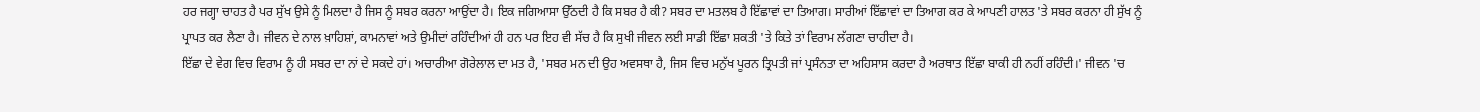ਹਰ ਜਗ੍ਹਾ ਚਾਹਤ ਹੈ ਪਰ ਸੁੱਖ ਉਸੇ ਨੂੰ ਮਿਲਦਾ ਹੈ ਜਿਸ ਨੂੰ ਸਬਰ ਕਰਨਾ ਆਉਂਦਾ ਹੈ। ਇਕ ਜਗਿਆਸਾ ਉੱਠਦੀ ਹੈ ਕਿ ਸਬਰ ਹੈ ਕੀ? ਸਬਰ ਦਾ ਮਤਲਬ ਹੈ ਇੱਛਾਵਾਂ ਦਾ ਤਿਆਗ। ਸਾਰੀਆਂ ਇੱਛਾਵਾਂ ਦਾ ਤਿਆਗ ਕਰ ਕੇ ਆਪਣੀ ਹਾਲਤ 'ਤੇ ਸਬਰ ਕਰਨਾ ਹੀ ਸੁੱਖ ਨੂੰ ਪ੍ਰਾਪਤ ਕਰ ਲੈਣਾ ਹੈ। ਜੀਵਨ ਦੇ ਨਾਲ ਖ਼ਾਹਿਸ਼ਾਂ, ਕਾਮਨਾਵਾਂ ਅਤੇ ਉਮੀਦਾਂ ਰਹਿੰਦੀਆਂ ਹੀ ਹਨ ਪਰ ਇਹ ਵੀ ਸੱਚ ਹੈ ਕਿ ਸੁਖੀ ਜੀਵਨ ਲਈ ਸਾਡੀ ਇੱਛਾ ਸ਼ਕਤੀ 'ਤੇ ਕਿਤੇ ਤਾਂ ਵਿਰਾਮ ਲੱਗਣਾ ਚਾਹੀਦਾ ਹੈ।
ਇੱਛਾ ਦੇ ਵੇਗ ਵਿਚ ਵਿਰਾਮ ਨੂੰ ਹੀ ਸਬਰ ਦਾ ਨਾਂ ਦੇ ਸਕਦੇ ਹਾਂ। ਅਚਾਰੀਆ ਗੋਰੇਲਾਲ ਦਾ ਮਤ ਹੈ, 'ਸਬਰ ਮਨ ਦੀ ਉਹ ਅਵਸਥਾ ਹੈ, ਜਿਸ ਵਿਚ ਮਨੁੱਖ ਪੂਰਨ ਤ੍ਰਿਪਤੀ ਜਾਂ ਪ੍ਰਸੰਨਤਾ ਦਾ ਅਹਿਸਾਸ ਕਰਦਾ ਹੈ ਅਰਥਾਤ ਇੱਛਾ ਬਾਕੀ ਹੀ ਨਹੀਂ ਰਹਿੰਦੀ।' ਜੀਵਨ 'ਚ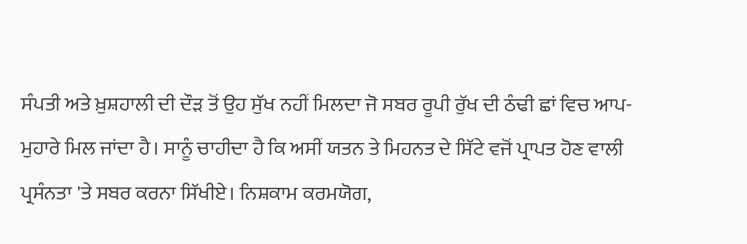ਸੰਪਤੀ ਅਤੇ ਖ਼ੁਸ਼ਹਾਲੀ ਦੀ ਦੌੜ ਤੋਂ ਉਹ ਸੁੱਖ ਨਹੀਂ ਮਿਲਦਾ ਜੋ ਸਬਰ ਰੂਪੀ ਰੁੱਖ ਦੀ ਠੰਢੀ ਛਾਂ ਵਿਚ ਆਪ-ਮੁਹਾਰੇ ਮਿਲ ਜਾਂਦਾ ਹੈ। ਸਾਨੂੰ ਚਾਹੀਦਾ ਹੈ ਕਿ ਅਸੀਂ ਯਤਨ ਤੇ ਮਿਹਨਤ ਦੇ ਸਿੱਟੇ ਵਜੋਂ ਪ੍ਰਾਪਤ ਹੋਣ ਵਾਲੀ ਪ੍ਰਸੰਨਤਾ 'ਤੇ ਸਬਰ ਕਰਨਾ ਸਿੱਖੀਏ। ਨਿਸ਼ਕਾਮ ਕਰਮਯੋਗ,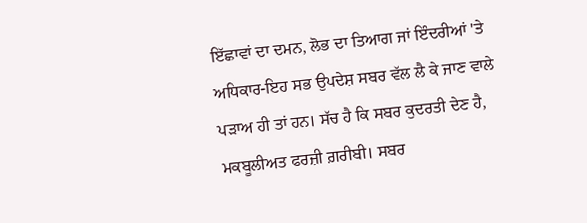ਇੱਛਾਵਾਂ ਦਾ ਦਮਨ, ਲੋਭ ਦਾ ਤਿਆਗ ਜਾਂ ਇੰਦਰੀਆਂ 'ਤੇ ਅਧਿਕਾਰ-ਇਹ ਸਭ ਉਪਦੇਸ਼ ਸਬਰ ਵੱਲ ਲੈ ਕੇ ਜਾਣ ਵਾਲੇ ਪੜਾਅ ਹੀ ਤਾਂ ਹਨ। ਸੱਚ ਹੈ ਕਿ ਸਬਰ ਕੁਦਰਤੀ ਦੇਣ ਹੈ, ਮਕਬੂਲੀਅਤ ਫਰਜ਼ੀ ਗ਼ਰੀਬੀ। ਸਬਰ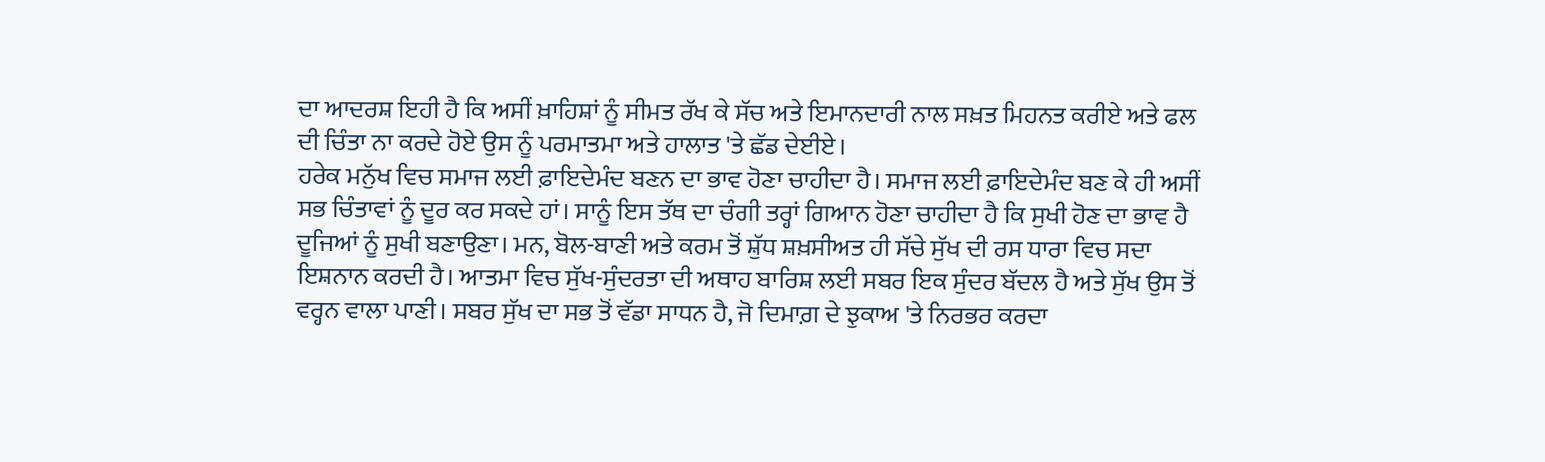ਦਾ ਆਦਰਸ਼ ਇਹੀ ਹੈ ਕਿ ਅਸੀਂ ਖ਼ਾਹਿਸ਼ਾਂ ਨੂੰ ਸੀਮਤ ਰੱਖ ਕੇ ਸੱਚ ਅਤੇ ਇਮਾਨਦਾਰੀ ਨਾਲ ਸਖ਼ਤ ਮਿਹਨਤ ਕਰੀਏ ਅਤੇ ਫਲ ਦੀ ਚਿੰਤਾ ਨਾ ਕਰਦੇ ਹੋਏ ਉਸ ਨੂੰ ਪਰਮਾਤਮਾ ਅਤੇ ਹਾਲਾਤ 'ਤੇ ਛੱਡ ਦੇਈਏ।
ਹਰੇਕ ਮਨੁੱਖ ਵਿਚ ਸਮਾਜ ਲਈ ਫ਼ਾਇਦੇਮੰਦ ਬਣਨ ਦਾ ਭਾਵ ਹੋਣਾ ਚਾਹੀਦਾ ਹੈ। ਸਮਾਜ ਲਈ ਫ਼ਾਇਦੇਮੰਦ ਬਣ ਕੇ ਹੀ ਅਸੀਂ ਸਭ ਚਿੰਤਾਵਾਂ ਨੂੰ ਦੂਰ ਕਰ ਸਕਦੇ ਹਾਂ। ਸਾਨੂੰ ਇਸ ਤੱਥ ਦਾ ਚੰਗੀ ਤਰ੍ਹਾਂ ਗਿਆਨ ਹੋਣਾ ਚਾਹੀਦਾ ਹੈ ਕਿ ਸੁਖੀ ਹੋਣ ਦਾ ਭਾਵ ਹੈ ਦੂਜਿਆਂ ਨੂੰ ਸੁਖੀ ਬਣਾਉਣਾ। ਮਨ, ਬੋਲ-ਬਾਣੀ ਅਤੇ ਕਰਮ ਤੋਂ ਸ਼ੁੱਧ ਸ਼ਖ਼ਸੀਅਤ ਹੀ ਸੱਚੇ ਸੁੱਖ ਦੀ ਰਸ ਧਾਰਾ ਵਿਚ ਸਦਾ ਇਸ਼ਨਾਨ ਕਰਦੀ ਹੈ। ਆਤਮਾ ਵਿਚ ਸੁੱਖ-ਸੁੰਦਰਤਾ ਦੀ ਅਥਾਹ ਬਾਰਿਸ਼ ਲਈ ਸਬਰ ਇਕ ਸੁੰਦਰ ਬੱਦਲ ਹੈ ਅਤੇ ਸੁੱਖ ਉਸ ਤੋਂ ਵਰ੍ਹਨ ਵਾਲਾ ਪਾਣੀ। ਸਬਰ ਸੁੱਖ ਦਾ ਸਭ ਤੋਂ ਵੱਡਾ ਸਾਧਨ ਹੈ, ਜੋ ਦਿਮਾਗ਼ ਦੇ ਝੁਕਾਅ 'ਤੇ ਨਿਰਭਰ ਕਰਦਾ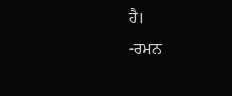ਹੈ।
-ਰਮਨ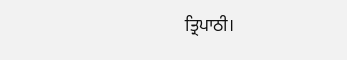ਤ੍ਰਿਪਾਠੀ।